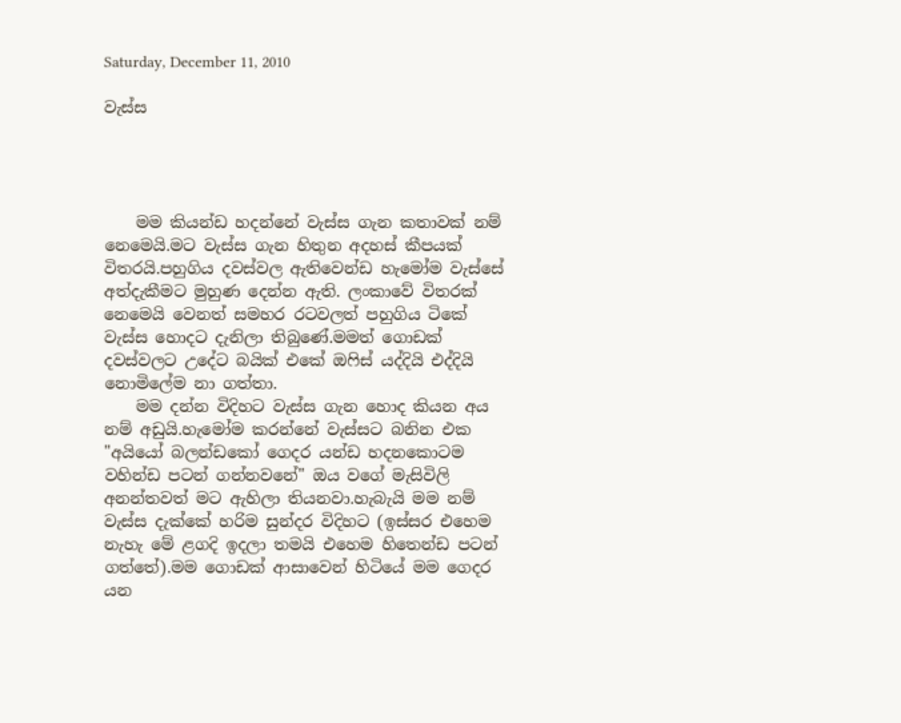Saturday, December 11, 2010

වැස්ස




    මම කියන්ඩ හදන්නේ වැස්ස ගැන කතාවක් නම් නෙමෙයි.මට වැස්ස ගැන හිතුන අදහස් කීපයක් විතරයි.පහුගිය දවස්වල ඇතිවෙන්ඩ හැමෝම වැස්සේ අත්දැකීමට මුහුණ දෙන්න ඇති. ලංකාවේ විතරක් නෙමෙයි වෙනත් සමහර රටවලත් පහුගිය ටිකේ වැස්ස හොදට දැනිලා තිබුණේ.මමත් ගොඩක් දවස්වලට උදේට බයික් එකේ ඔෆිස් යද්දියි එද්දියි නොමිලේම නා ගත්තා.
    මම දන්න විදිහට වැස්ස ගැන හොද කියන අය නම් අඩුයි.හැමෝම කරන්නේ වැස්සට බනින එක "අයියෝ බලන්ඩකෝ ගෙදර යන්ඩ හදනකොටම වහින්ඩ පටන් ගන්නවනේ" ඔය වගේ මැසිවිලි අනන්තවත් මට ඇහිලා තියනවා.හැබැයි මම නම් වැස්ස දැක්කේ හරිම සුන්දර විදිහට (ඉස්සර එහෙම නැහැ මේ ළගදි ඉදලා තමයි එහෙම හිතෙන්ඩ පටන් ගත්තේ).මම ගොඩක් ආසාවෙන් හිටියේ මම ගෙදර යන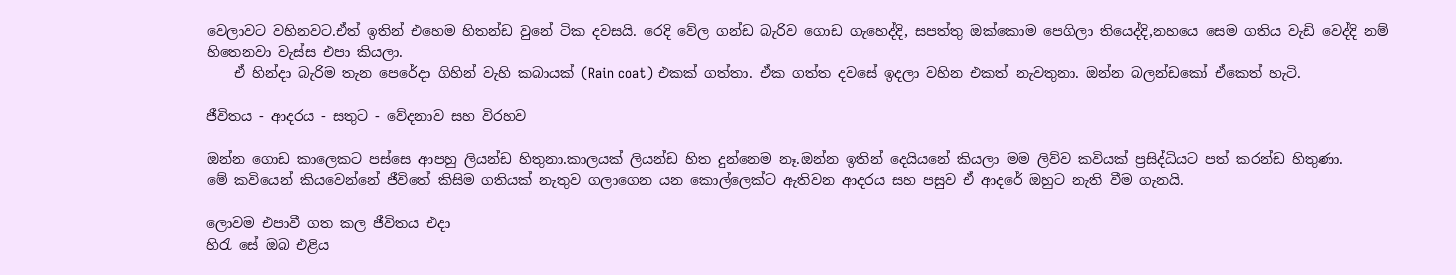වෙලාවට වහිනවට.ඒත් ඉතින් එහෙම හිතන්ඩ වුනේ ටික දවසයි. රෙදි වේල ගන්ඩ බැරිව ගොඩ ගැහෙද්දි, සපත්තු ඔක්කොම පෙගිලා තියෙද්දි,නහයෙ සෙම ගතිය වැඩි වෙද්දි නම් හිතෙනවා වැස්ස එපා කියලා.
    ඒ හින්දා බැරිම තැන පෙරේදා ගිහින් වැහි කබායක් (Rain coat) එකක් ගත්තා. ඒක ගත්ත දවසේ ඉදලා වහින එකත් නැවතුනා. ඔන්න බලන්ඩකෝ ඒකෙත් හැටි.

ජීවිතය - ආදරය - සතුට - වේදනාව සහ විරහව

ඔන්න ගොඩ කාලෙකට පස්සෙ ආපහු ලියන්ඩ හිතුනා.කාලයක් ලියන්ඩ හිත දුන්නෙම නෑ.ඔන්න ඉතින් දෙයියනේ කියලා මම ලිව්ව කවියක් ප්‍රසිද්ධියට පත් කරන්ඩ හිතුණා.
මේ කවියෙන් කියවෙන්නේ ජීවිතේ කිසිම ගතියක් නැතුව ගලාගෙන යන කොල්ලෙක්ට ඇතිවන ආදරය සහ පසුව ඒ ආදරේ ඔහුට නැති වීම ගැනයි.

ලොවම එපාවී ගත කල ජීවිතය එදා
හිරැ සේ ඔබ එළිය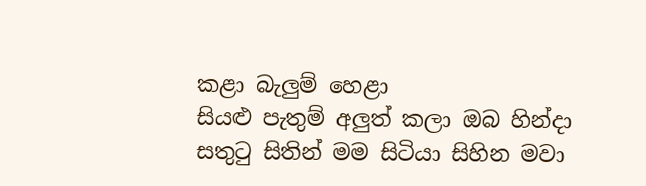කළා බැලුම් හෙළා
සියළු පැතුම් අලුත් කලා ඔබ හින්දා
සතුටු සිතින් මම සිටියා සිහින මවා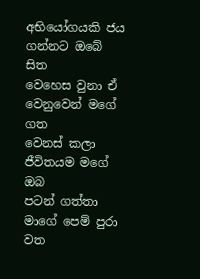අභියෝගයකි ජය ගන්නට ඔබේ සිත
වෙහෙස වුනා ඒ වෙනුවෙන් මගේ ගත
වෙනස් කලා ජීවිතයම මගේ ඔබ
පටන් ගත්තා මාගේ පෙම් පුරා වත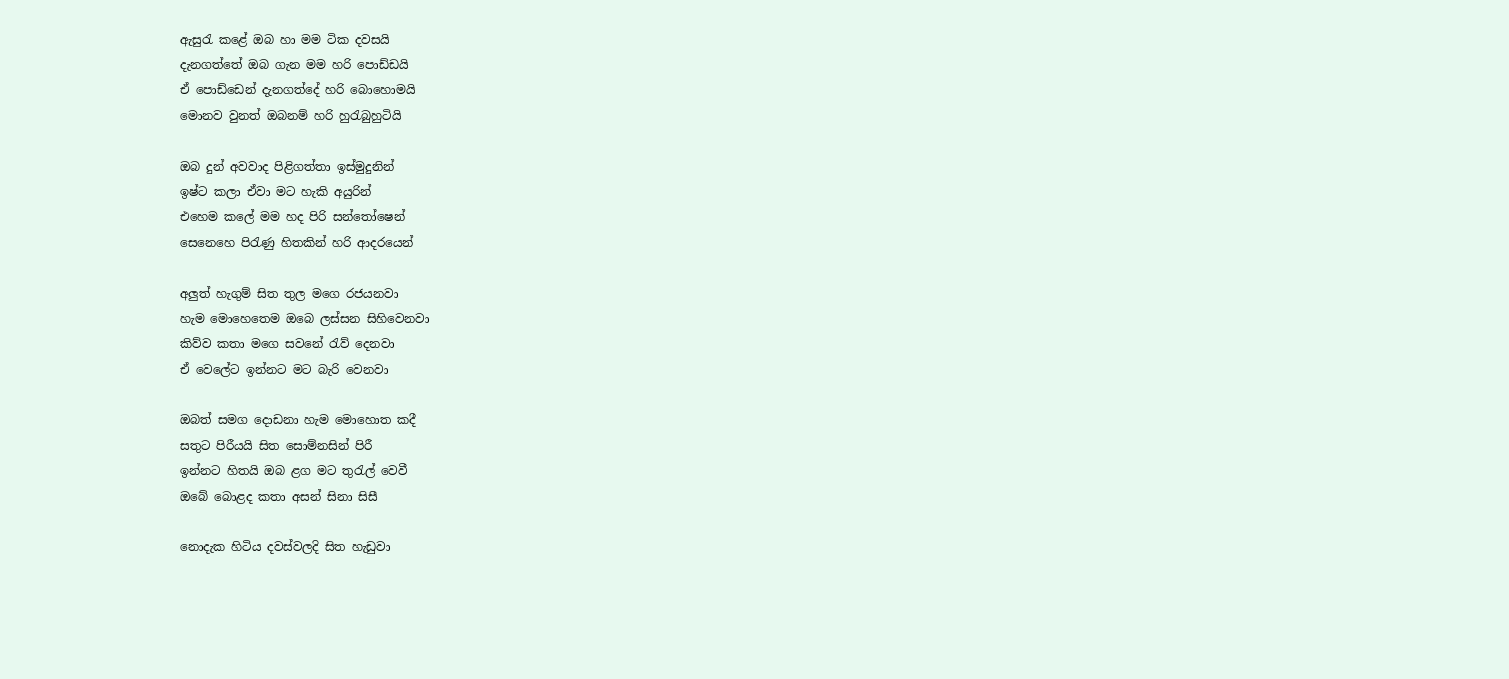ඇසුරැ කළේ ඔබ හා මම ටික දවසයි
දැනගත්තේ ඔබ ගැන මම හරි පොඩ්ඩයි
ඒ පොඩ්ඩෙන් දැනගත්දේ හරි බොහොමයි
මොනව වුනත් ඔබනම් හරි හුරැබුහුටියි

ඔබ දුන් අවවාද පිළිගත්තා ඉස්මුදුනින්
ඉෂ්ට කලා ඒවා මට හැකි අයුරින්
එහෙම කලේ මම හද පිරි සන්තෝෂෙන්
සෙනෙහෙ පිරැණු හිතකින් හරි ආදරයෙන්

අලුත් හැගුම් සිත තුල මගෙ රජයනවා
හැම මොහෙතෙම ඔබෙ ලස්සන සිහිවෙනවා
කිව්ව කතා මගෙ සවනේ රැව් දෙනවා
ඒ වෙලේට ඉන්නට මට බැරි වෙනවා

ඔබත් සමග දොඩනා හැම මොහොත කදී
සතුට පිරීයයි සිත ‍සොම්නසින් පිරී
ඉන්නට හිතයි ඔබ ළග මට තුරැල් වෙවී
ඔබේ බොළද කතා අසන් සිනා සිසී

නොදැක හිටිය දවස්වලදි සිත හැඩුවා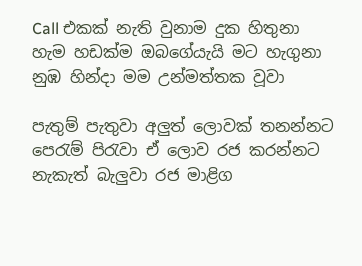Call එකක් නැති වුනාම දුක හිතුනා
හැම හඩක්ම ඔබගේයැයි මට හැගුනා
නුඹ හින්දා මම උන්මත්තක වූවා

පැතුම් පැතුවා අලුත් ලොවක් තනන්නට
පෙරැම් පිරැවා ඒ ලොව රජ කරන්නට
නැකැත් බැලුවා රජ මාළිග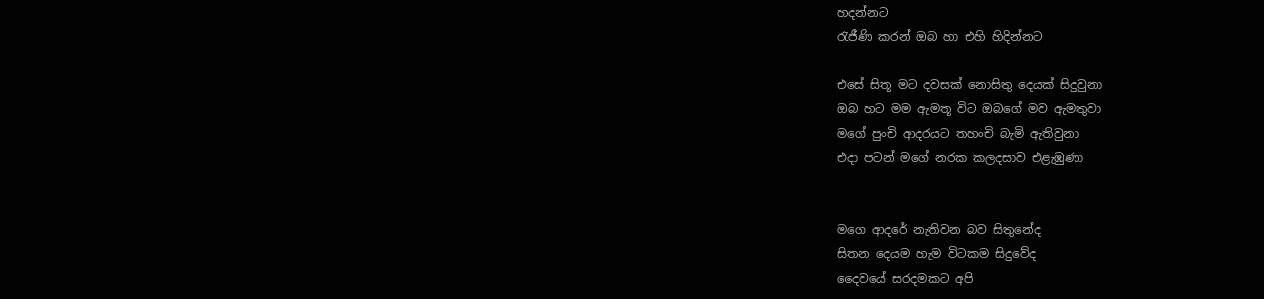හදන්නට
රැජීණි කරන් ඔබ හා එහි හිදින්නට

එසේ සිතූ මට දවසක් නොසිතු දෙයක් සිදුවුනා
ඔබ හට මම ඇමතූ විට ඔබගේ මව ඇමතුවා
මගේ පුංචි ආදරයට තහංචි බැමි ඇතිවුනා
එදා පටන් මගේ නරක කලදසාව එළැඹුණා


මගෙ ආදරේ නැතිවන බව සිතුනේද
සිතන දෙයම හැම විටකම සිදුවේද
දෛවයේ සරදමකට අපි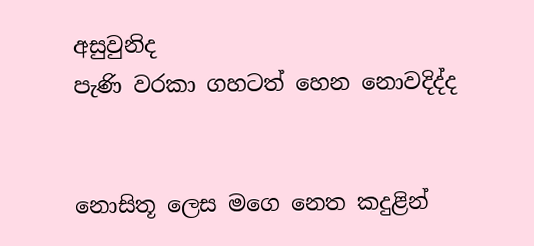අසුවුනිද
පැණි වරකා ගහටත් හෙන නොවදිද්ද


නොසිතූ ලෙස මගෙ නෙත කදුළින්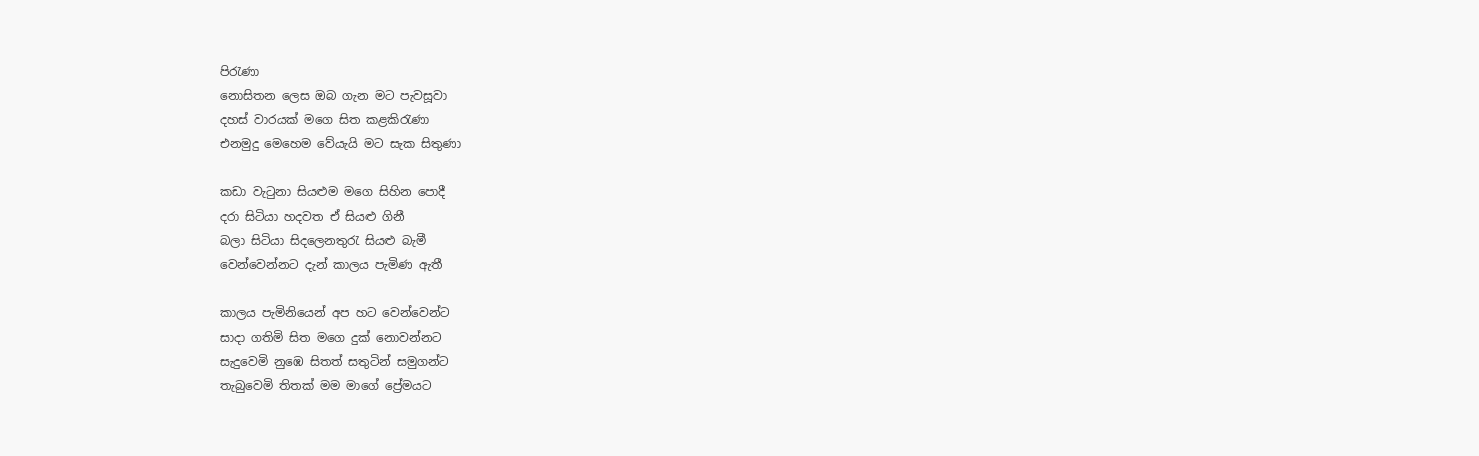පිරැණා
නොසිතන ලෙස ඔබ ගැන මට පැවසූවා
දහස් වාරයක් මගෙ සිත කළකිරැණා
එනමුදු මෙහෙම වේයැයි මට සැක සිතුණා

කඩා වැටුනා සියළුම මගෙ සිහින පොදී
දරා සිටියා හදවත ඒ සියළු ගිනී
බලා සිටියා සිදලෙනතුරැ සියළු බැමී
වෙන්වෙන්නට දැන් කාලය පැමිණ ඇතී

කාලය පැමිනියෙන් අප හට වෙන්වෙන්ට
සාදා ගතිමි සිත මගෙ දුක් නොවන්නට
සැදුවෙමි නුඹෙ සිතත් සතුටින් සමුගන්ට
තැබුවෙමි තිතක් මම මාගේ ප්‍රේමයට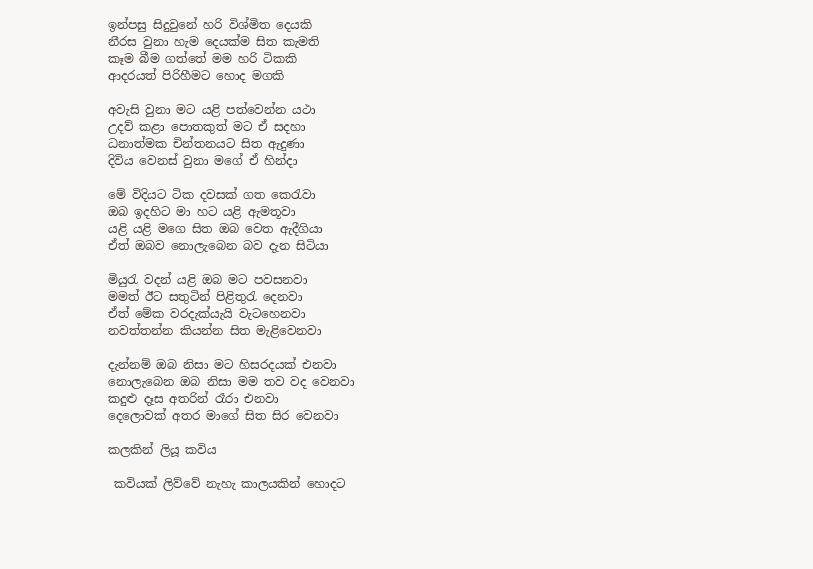ඉන්පසු සිදුවුනේ හරි විශ්මිත දෙයකි
නීරස වුනා හැම දෙයක්ම සිත කැමති
කෑම බීම ගත්තේ මම හරි ටිකකි
ආදරයත් පිරිහීමට හොද මගකි

අවැසි වුනා මට යළි පත්වෙන්න යථා
උදව් කළා පොතකුත් මට ඒ සදහා
ධනාත්මක චින්තනයට සිත ඇදුණා
දිවිය වෙනස් වුනා මගේ ඒ හින්දා

මේ විදියට ටික දවසක් ගත කෙරැවා
ඔබ ඉදහිට මා හට යළි ඇමතූවා
යළි යළි මගෙ සිත ඔබ වෙත ඇදීගියා
ඒත් ඔබව නොලැබෙන බව දැන සිටියා

මියුරැ වදන් යළි ඔබ මට පවසනවා
මමත් ඊට සතුටින් පිළිතුරැ දෙනවා
ඒත් මේක වරදැක්යැයි වැටහෙනවා
නවත්තන්න කියන්න සිත මැළිවෙනවා

දැන්නම් ඔබ නිසා මට හිසරදයක් එනවා
නොලැබෙන ඔබ නිසා මම තව වද වෙනවා
කදුළු දෑස අතරින් රෑරා එනවා
දෙලොවක් අතර මාගේ සිත සිර වෙනවා

කලකින් ලියූ කවිය

 කවියක් ලිව්වේ නැහැ කාලයකින් හොදට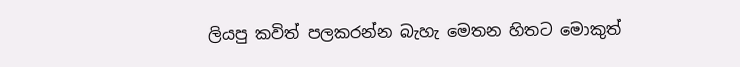ලියපු කවිත් පලකරන්න බැහැ මෙතන හිතට මොකුත්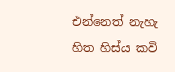එන්නෙත් නැහැ හිත හිස්ය කවි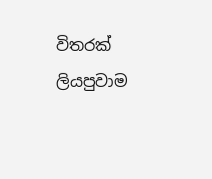විතරක් ලියපුවාම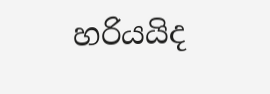හරියයිද